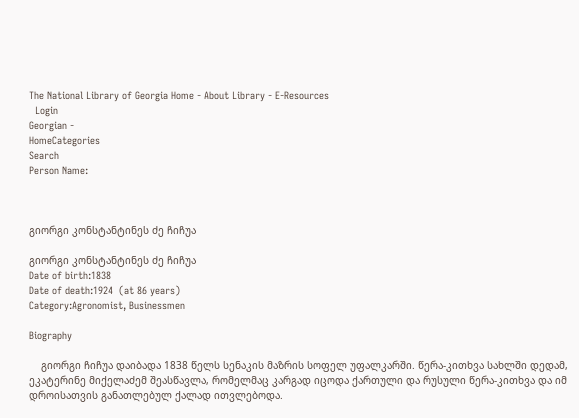The National Library of Georgia Home - About Library - E-Resources
  Login
Georgian -
HomeCategories
Search
Person Name:



გიორგი კონსტანტინეს ძე ჩიჩუა

გიორგი კონსტანტინეს ძე ჩიჩუა
Date of birth:1838
Date of death:1924  (at 86 years)
Category:Agronomist, Businessmen

Biography

    გიორგი ჩიჩუა დაიბადა 1838 წელს სენაკის მაზრის სოფელ უფალკარში. წერა-კითხვა სახლში დედამ,  ეკატერინე მიქელაძემ შეასწავლა, რომელმაც კარგად იცოდა ქართული და რუსული წერა-კითხვა და იმ დროისათვის განათლებულ ქალად ითვლებოდა.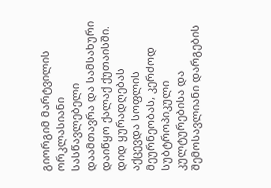გიორგიმ მარტვილის ორკლასიანი სასწავლებელი დაამთავრა და სამსახური დაიწყო ქალაქ ქუთაისში. დიდ ყურადღებას აქცევდა სოფლის მეურნეობას, კერძოდ სუბტროპიკული კულტურებისა და შემოსავლიანი დარგების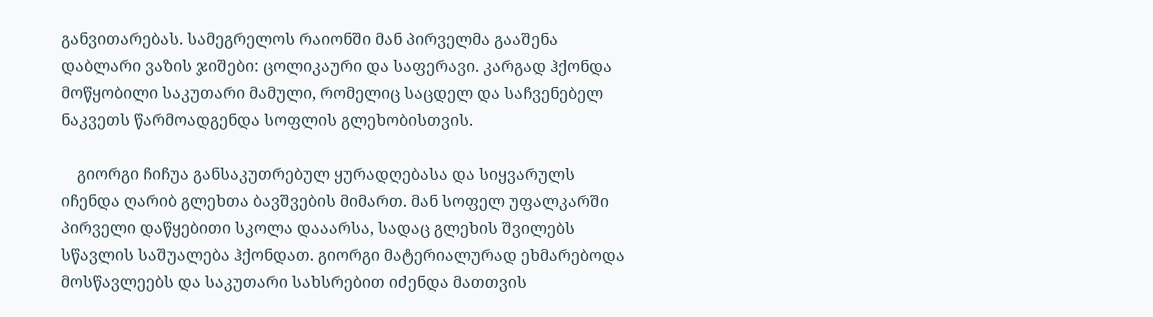განვითარებას. სამეგრელოს რაიონში მან პირველმა გააშენა დაბლარი ვაზის ჯიშები: ცოლიკაური და საფერავი. კარგად ჰქონდა მოწყობილი საკუთარი მამული, რომელიც საცდელ და საჩვენებელ ნაკვეთს წარმოადგენდა სოფლის გლეხობისთვის.

    გიორგი ჩიჩუა განსაკუთრებულ ყურადღებასა და სიყვარულს იჩენდა ღარიბ გლეხთა ბავშვების მიმართ. მან სოფელ უფალკარში პირველი დაწყებითი სკოლა დააარსა, სადაც გლეხის შვილებს სწავლის საშუალება ჰქონდათ. გიორგი მატერიალურად ეხმარებოდა მოსწავლეებს და საკუთარი სახსრებით იძენდა მათთვის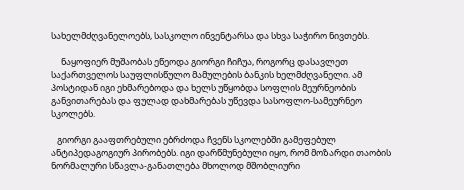სახელმძღვანელოებს, სასკოლო ინვენტარსა და სხვა საჭირო ნივთებს.

     ნაყოფიერ მუშაობას ეწეოდა გიორგი ჩიჩუა, როგორც დასავლეთ საქართველოს საუფლისწულო მამულების ბანკის ხელმძღვანელი. ამ პოსტიდან იგი ეხმარებოდა და ხელს უწყობდა სოფლის მეურნეობის განვითარებას და ფულად დახმარებას უწევდა სასოფლო-სამეურნეო სკოლებს.

   გიორგი გააფთრებული ებრძოდა ჩვენს სკოლებში გამეფებულ ანტიპედაგოგიურ პირობებს. იგი დარწმუნებული იყო, რომ მოზარდი თაობის ნორმალური სწავლა-განათლება მხოლოდ მშობლიური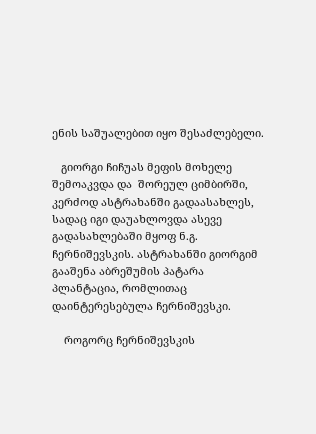ენის საშუალებით იყო შესაძლებელი.

   გიორგი ჩიჩუას მეფის მოხელე შემოაკვდა და  შორეულ ციმბირში, კერძოდ ასტრახანში გადაასახლეს, სადაც იგი დაუახლოვდა ასევე გადასახლებაში მყოფ ნ.გ. ჩერნიშევსკის. ასტრახანში გიორგიმ გააშენა აბრეშუმის პატარა პლანტაცია, რომლითაც დაინტერესებულა ჩერნიშევსკი.

    როგორც ჩერნიშევსკის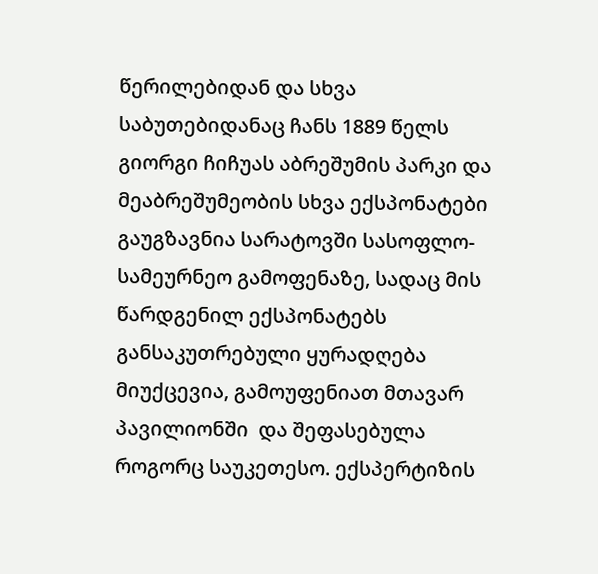წერილებიდან და სხვა საბუთებიდანაც ჩანს 1889 წელს გიორგი ჩიჩუას აბრეშუმის პარკი და მეაბრეშუმეობის სხვა ექსპონატები გაუგზავნია სარატოვში სასოფლო-სამეურნეო გამოფენაზე, სადაც მის წარდგენილ ექსპონატებს განსაკუთრებული ყურადღება მიუქცევია, გამოუფენიათ მთავარ პავილიონში  და შეფასებულა როგორც საუკეთესო. ექსპერტიზის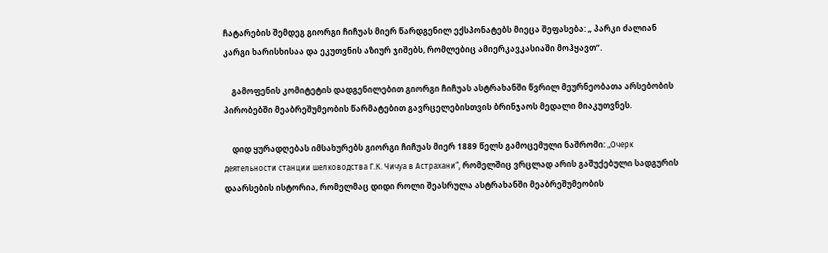ჩატარების შემდეგ გიორგი ჩიჩუას მიერ წარდგენილ ექსპონატებს მიეცა შეფასება: „ პარკი ძალიან კარგი ხარისხისაა და ეკუთვნის აზიურ ჯიშებს, რომლებიც ამიერკავკასიაში მოჰყავთ“.

    გამოფენის კომიტეტის დადგენილებით გიორგი ჩიჩუას ასტრახანში წვრილ მეურნეობათა არსებობის პირობებში მეაბრეშუმეობის წარმატებით გავრცელებისთვის ბრინჯაოს მედალი მიაკუთვნეს.

    დიდ ყურადღებას იმსახურებს გიორგი ჩიჩუას მიერ 1889 წელს გამოცემული ნაშრომი: „Очерк деятельности станции шелководства Г.К. Чичуа в Астрахани“, რომელშიც ვრცლად არის გაშუქებული სადგურის დაარსების ისტორია, რომელმაც დიდი როლი შეასრულა ასტრახანში მეაბრეშუმეობის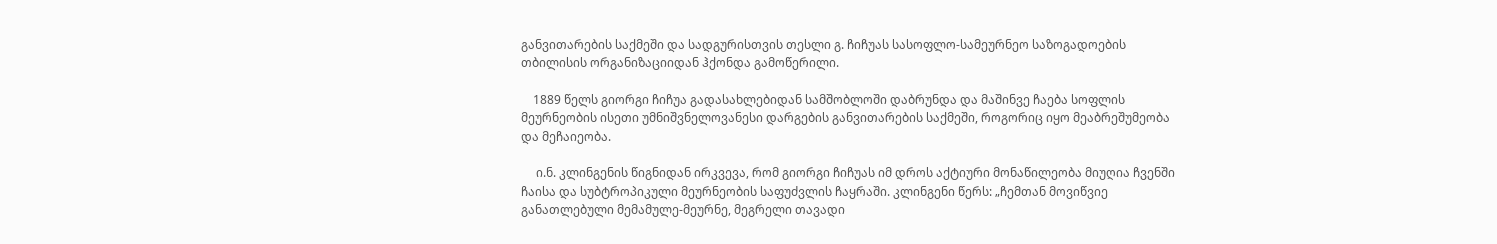განვითარების საქმეში და სადგურისთვის თესლი გ. ჩიჩუას სასოფლო-სამეურნეო საზოგადოების თბილისის ორგანიზაციიდან ჰქონდა გამოწერილი.

    1889 წელს გიორგი ჩიჩუა გადასახლებიდან სამშობლოში დაბრუნდა და მაშინვე ჩაება სოფლის მეურნეობის ისეთი უმნიშვნელოვანესი დარგების განვითარების საქმეში, როგორიც იყო მეაბრეშუმეობა და მეჩაიეობა.

     ი.ნ. კლინგენის წიგნიდან ირკვევა, რომ გიორგი ჩიჩუას იმ დროს აქტიური მონაწილეობა მიუღია ჩვენში ჩაისა და სუბტროპიკული მეურნეობის საფუძვლის ჩაყრაში. კლინგენი წერს: „ჩემთან მოვიწვიე განათლებული მემამულე-მეურნე, მეგრელი თავადი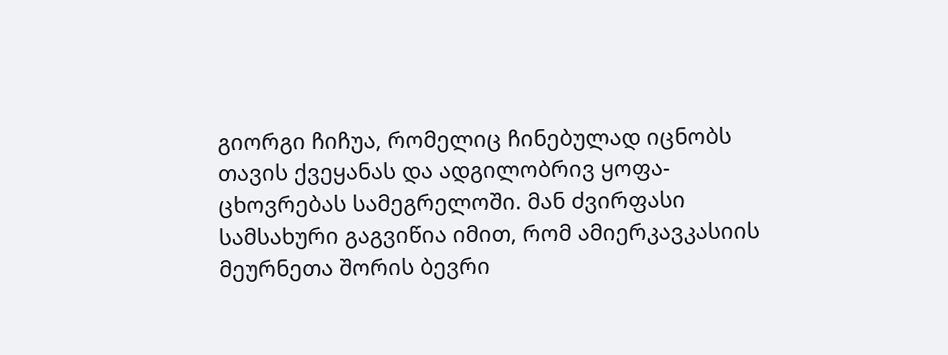გიორგი ჩიჩუა, რომელიც ჩინებულად იცნობს თავის ქვეყანას და ადგილობრივ ყოფა-ცხოვრებას სამეგრელოში. მან ძვირფასი სამსახური გაგვიწია იმით, რომ ამიერკავკასიის მეურნეთა შორის ბევრი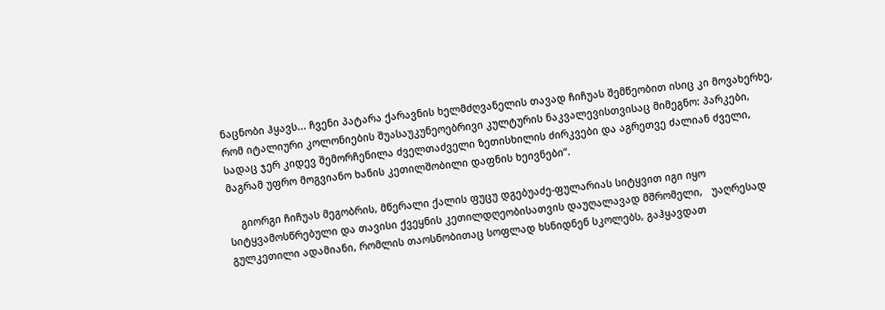ნაცნობი ჰყავს... ჩვენი პატარა ქარავნის ხელმძღვანელის თავად ჩიჩუას შემწეობით ისიც კი მოვახერხე, რომ იტალიური კოლონიების შუასაუკუნეოებრივი კულტურის ნაკვალევისთვისაც მიმეგნო: პარკები, სადაც ჯერ კიდევ შემორჩენილა ძველთაძველი ზეთისხილის ძირკვები და აგრეთვე ძალიან ძველი, მაგრამ უფრო მოგვიანო ხანის კეთილშობილი დაფნის ხეივნები“.

    გიორგი ჩიჩუას მეგობრის, მწერალი ქალის ფუცუ დგებუაძე-ფულარიას სიტყვით იგი იყო სიტყვამოსწრებული და თავისი ქვეყნის კეთილდღეობისათვის დაუღალავად მშრომელი,   უაღრესად გულკეთილი ადამიანი, რომლის თაოსნობითაც სოფლად ხსნიდნენ სკოლებს, გაჰყავდათ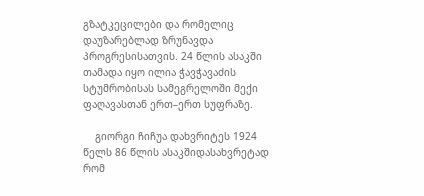გზატკეცილები და რომელიც დაუზარებლად ზრუნავდა პროგრესისათვის. 24 წლის ასაკში თამადა იყო ილია ჭავჭავაძის სტუმრობისას სამეგრელოში მექი ფაღავასთან ერთ–ერთ სუფრაზე.

    გიორგი ჩიჩუა დახვრიტეს 1924 წელს 86 წლის ასაკშიდასახვრეტად რომ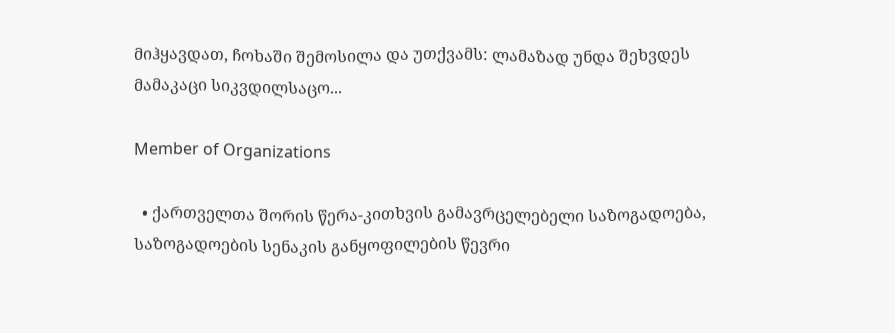მიჰყავდათ, ჩოხაში შემოსილა და უთქვამს: ლამაზად უნდა შეხვდეს მამაკაცი სიკვდილსაცო...

Member of Organizations

  • ქართველთა შორის წერა-კითხვის გამავრცელებელი საზოგადოება, საზოგადოების სენაკის განყოფილების წევრი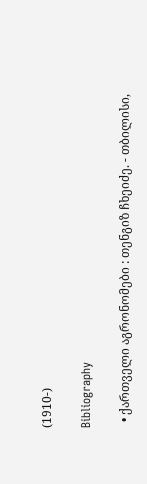(1910-)

Bibliography

  • ქართველი აგრონომები : თენგიზ ჩხეიძე. - თბილისი,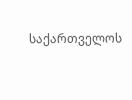საქართველოს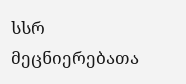სსრ მეცნიერებათა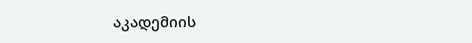აკადემიის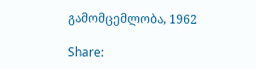გამომცემლობა, 1962

Share: